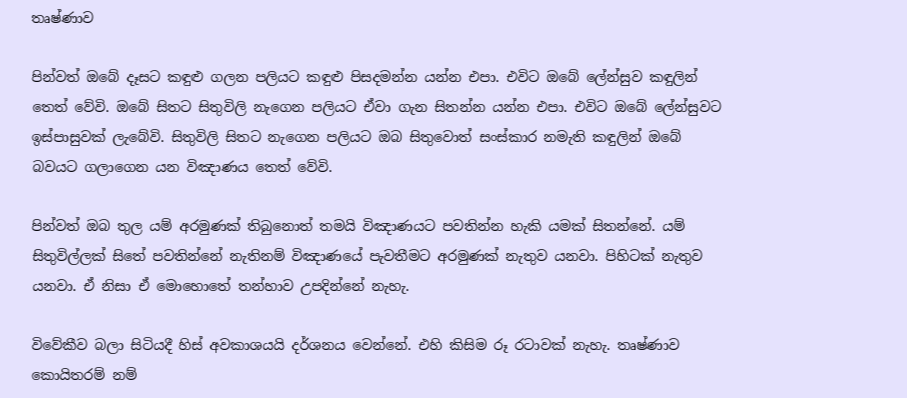තෘෂ්ණාව

පින්වත් ඔබේ දෑසට කඳුළු ගලන පලියට කඳුළු පිසදමන්න යන්න එපා. එවිට ඔබේ ලේන්සුව කඳුලින් තෙත් වේවි. ඔබේ සිතට සිතුවිලි නැගෙන පලියට ඒවා ගැන සිතන්න යන්න එපා. එවිට ඔබේ ලේන්සුවට ඉස්පාසුවක් ලැබේවි. සිතුවිලි සිතට නැගෙන පලියට ඔබ සිතුවොත් සංස්කාර නමැති කඳුලින් ඔබේ බවයට ගලාගෙන යන විඤාණය තෙත් වේවි.

පින්වත් ඔබ තුල යම් අරමුණක් තිබුනොත් තමයි විඤාණයට පවතින්න හැකි යමක් සිතන්නේ. යම් සිතුවිල්ලක් සිතේ පවතින්නේ නැතිනම් විඤාණයේ පැවතීමට අරමුණක් නැතුව යනවා. පිහිටක් නැතුව යනවා. ඒ නිසා ඒ මොහොතේ තන්හාව උපදින්නේ නැහැ.

විවේකීව බලා සිටියදී හිස් අවකාශයයි දර්ශනය වෙන්නේ. එහි කිසිම රූ රටාවක් නැහැ. තෘෂ්ණාව කොයිතරම් නම්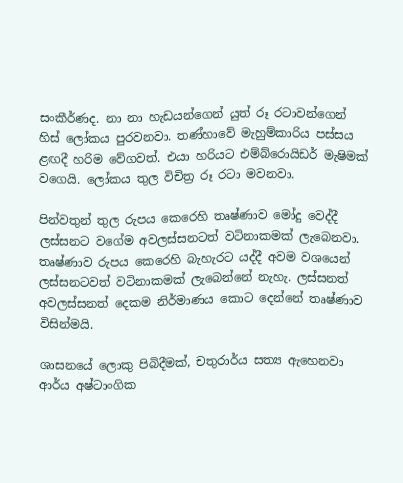සංකීර්ණද. නා නා හැඩයන්ගෙන් යුත් රූ රටාවන්ගෙන් හිස් ලෝකය පුරවනවා. තණ්හාවේ මැහුම්කාරිය පස්සය ළඟදී හරිම වේගවත්. එයා හරියට එම්බ්රොයිඩර් මැෂිමක් වගෙයි. ලෝකය තුල විචිත්‍ර රූ රටා මවනවා.

පින්වතුන් තුල රුපය කෙරෙහි තෘෂ්ණාව මෝදු වෙද්දී ලස්සනට වගේම අවලස්සනටත් වටිනාකමක් ලැබෙනවා. තෘෂ්ණාව රුපය කෙරෙහි බැහැරට යද්දී අවම වශයෙන් ලස්සනටවත් වටිනාකමක් ලැබෙන්නේ නැහැ. ලස්සනත් අවලස්සනත් දෙකම නිර්මාණය කොට දෙන්නේ තෘෂ්ණාව විසින්මයි.

ශාසනයේ ලොකු පිබිදීමක්, චතුරාර්ය සත්‍ය ඇහෙනවා ආර්ය අෂ්ටාංගික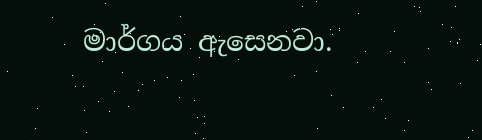මාර්ගය ඇසෙනවා.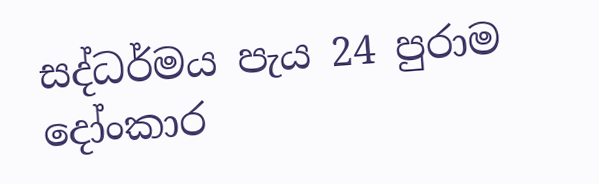සද්ධර්මය පැය 24 පුරාම දෝංකාර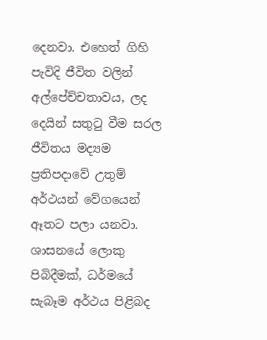දෙනවා. එහෙත් ගිහි පැවිදි ජීවිත වලින් අල්පේච්චතාවය, ලද දෙයින් සතුටු වීම සරල ජීවිතය මද්‍යම ප්‍රතිපදාවේ උතුම් අර්ථයන් වේගයෙන් ඈතට පලා යනවා. ශාසනයේ ලොකු පිබිදීමක්, ධර්මයේ සැබෑම අර්ථය පිළිබද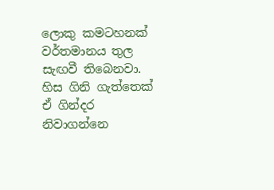ලොකු කමටහනක් වර්තමානය තුල සැඟවී තිබෙනවා. හිස ගිනි ගැත්තෙක් ඒ ගින්දර නිවාගන්නෙ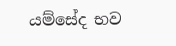යම්සේද භව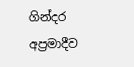ගින්දර අප්‍රමාදීව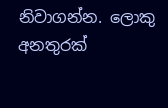නිවාගන්න. ලොකු අනතුරක්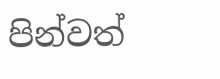පින්වත්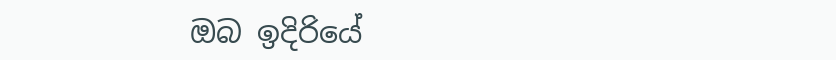ඔබ ඉදිරියේ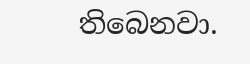තිබෙනවා.